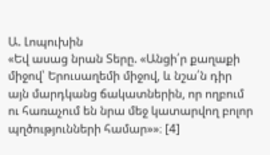Ա. Լոպուխին
«Եվ ասաց նրան Տերը. «Անցի՛ր քաղաքի միջով՝ Երուսաղեմի միջով, և նշա՛ն դիր այն մարդկանց ճակատներին, որ ողբում ու հառաչում են նրա մեջ կատարվող բոլոր պղծությունների համար»»։ [4]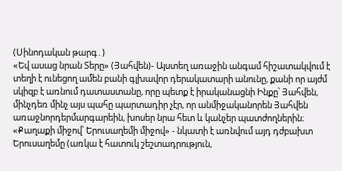(Սինոդական թարգ․)
«Եվ ասաց նրան Տերը» (Յահվեն)- Այստեղ առաջին անգամ հիշատակվում է տեղի է ունեցող ամեն բանի գլխավոր դերակատարի անունը, քանի որ այժմ սկիզբ է առնում դատաստանը, որը պետք է իրականացնի Ինքը՝ Յահվեն, մինչդեռ մինչ այս պահը պարտադիր չէր, որ անմիջականորեն Յահվեն առաջնորդերմարգարեին, խոսեր նրա հետ և կանչեր պատժողներին։
«Քաղաքի միջով՝ Երուսաղեմի միջով» - նկատի է առնվում այդ դժբախտ Երուսաղեմը (առկա է հատուկ շեշտադրություն,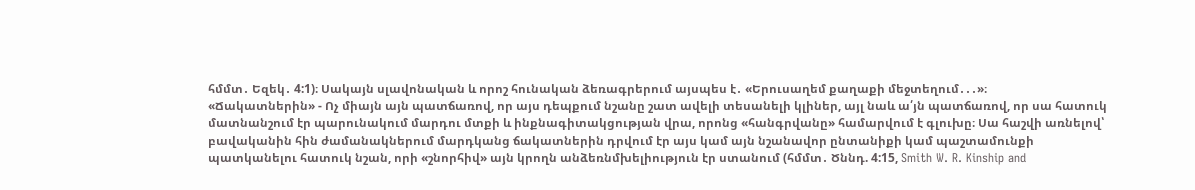հմմտ․ Եզեկ․ 4:1)։ Սակայն սլավոնական և որոշ հունական ձեռագրերում այսպես է․ «Երուսաղեմ քաղաքի մեջտեղում․․․»։
«Ճակատներին» - Ոչ միայն այն պատճառով, որ այս դեպքում նշանը շատ ավելի տեսանելի կլիներ, այլ նաև ա՛յն պատճառով, որ սա հատուկ մատնանշում էր պարունակում մարդու մտքի և ինքնագիտակցության վրա, որոնց «հանգրվանը» համարվում է գլուխը։ Սա հաշվի առնելով՝ բավականին հին ժամանակներում մարդկանց ճակատներին դրվում էր այս կամ այն նշանավոր ընտանիքի կամ պաշտամունքի պատկանելու հատուկ նշան, որի «շնորհիվ» այն կրողն անձեռնմխելիություն էր ստանում (հմմտ․ Ծննդ. 4:15, Smith W. R. Kinship and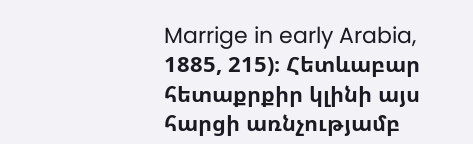Marrige in early Arabia, 1885, 215)։ Հետևաբար հետաքրքիր կլինի այս հարցի առնչությամբ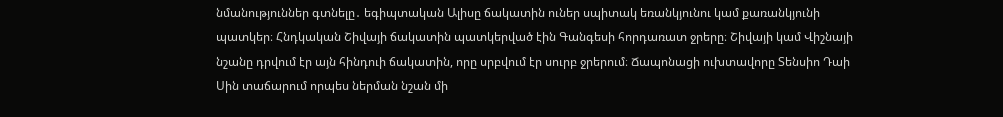նմանություններ գտնելը․ եգիպտական Ալիսը ճակատին ուներ սպիտակ եռանկյունու կամ քառանկյունի պատկեր։ Հնդկական Շիվայի ճակատին պատկերված էին Գանգեսի հորդառատ ջրերը։ Շիվայի կամ Վիշնայի նշանը դրվում էր այն հինդուի ճակատին, որը սրբվում էր սուրբ ջրերում։ Ճապոնացի ուխտավորը Տենսիո Դաի Սին տաճարում որպես ներման նշան մի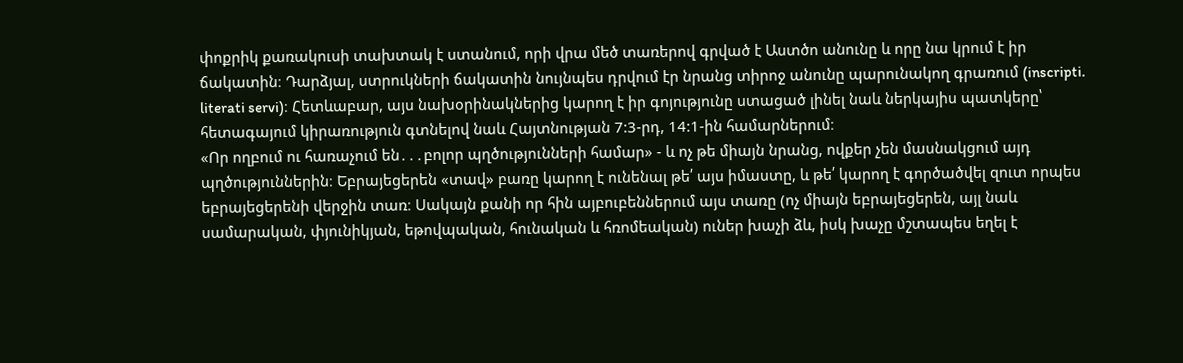փոքրիկ քառակուսի տախտակ է ստանում, որի վրա մեծ տառերով գրված է Աստծո անունը և որը նա կրում է իր ճակատին։ Դարձյալ, ստրուկների ճակատին նույնպես դրվում էր նրանց տիրոջ անունը պարունակող գրառում (inscripti. literati servi)։ Հետևաբար, այս նախօրինակներից կարող է իր գոյությունը ստացած լինել նաև ներկայիս պատկերը՝ հետագայում կիրառություն գտնելով նաև Հայտնության 7:3-րդ, 14:1-ին համարներում։
«Որ ողբում ու հառաչում են․․․բոլոր պղծությունների համար» - և ոչ թե միայն նրանց, ովքեր չեն մասնակցում այդ պղծություններին։ Եբրայեցերեն «տավ» բառը կարող է ունենալ թե՛ այս իմաստը, և թե՛ կարող է գործածվել զուտ որպես եբրայեցերենի վերջին տառ։ Սակայն քանի որ հին այբուբեններում այս տառը (ոչ միայն եբրայեցերեն, այլ նաև սամարական, փյունիկյան, եթովպական, հունական և հռոմեական) ուներ խաչի ձև, իսկ խաչը մշտապես եղել է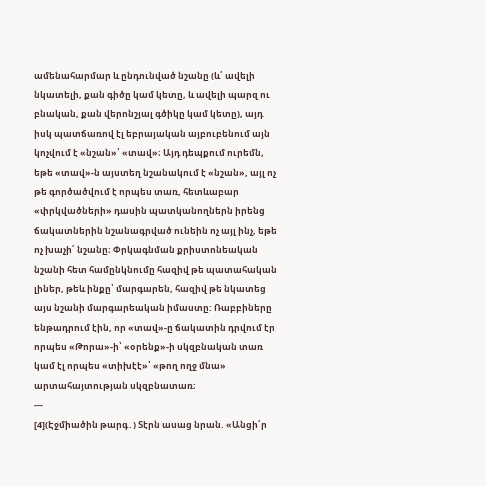ամենահարմար և ընդունված նշանը (և՛ ավելի նկատելի, քան գիծը կամ կետը, և ավելի պարզ ու բնական, քան վերոնշյալ գծիկը կամ կետը), այդ իսկ պատճառով էլ եբրայական այբուբենում այն կոչվում է «նշան»՝ «տավ»։ Այդ դեպքում ուրեմն, եթե «տավ»-ն այստեղ նշանակում է «նշան», այլ ոչ թե գործածվում է որպես տառ, հետևաբար «փրկվածների» դասին պատկանողներն իրենց ճակատներին նշանագրված ունեին ոչ այլ ինչ, եթե ոչ խաչի՛ նշանը։ Փրկագնման քրիստոնեական նշանի հետ համընկնումը հազիվ թե պատահական լիներ, թեև ինքը՝ մարգարեն, հազիվ թե նկատեց այս նշանի մարգարեական իմաստը: Ռաբբիները ենթադրում էին, որ «տավ»-ը ճակատին դրվում էր որպես «Թորա»-ի՝ «օրենք»-ի սկզբնական տառ կամ էլ որպես «տիխէէ»՝ «թող ողջ մնա» արտահայտության սկզբնատառ։
---
[4](Էջմիածին թարգ․) Տէրն ասաց նրան. «Անցի՛ր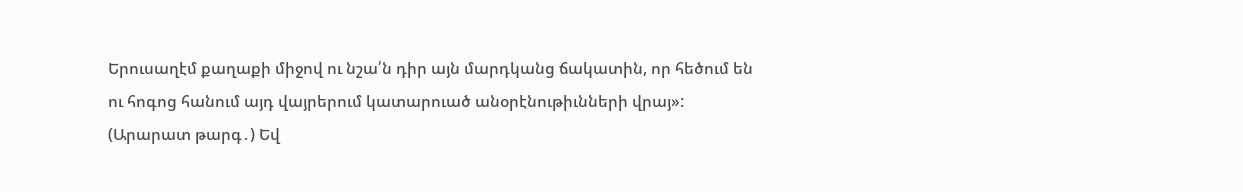Երուսաղէմ քաղաքի միջով ու նշա՛ն դիր այն մարդկանց ճակատին, որ հեծում են ու հոգոց հանում այդ վայրերում կատարուած անօրէնութիւնների վրայ»:
(Արարատ թարգ․) Եվ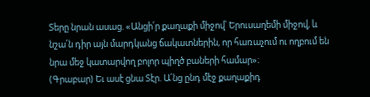Տերը նրան ասաց. «Անցի՛ր քաղաքի միջով՝ Երուսաղեմի միջով, և նշա՛ն դիր այն մարդկանց ճակատներին, որ հառաչում ու ողբում են նրա մեջ կատարվող բոլոր պիղծ բաների համար»։
(Գրաբար) Եւ ասէ ցնա Տէր. Ա՛նց ընդ մէջ քաղաքիդ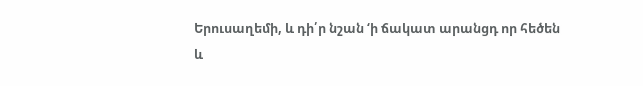Երուսաղեմի, և դի՛ր նշան ‘ի ճակատ արանցդ որ հեծեն և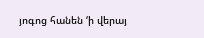յոգոց հանեն ‘ի վերայ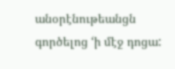անօրէնութեանցն գործելոց ‘ի մէջ դոցա: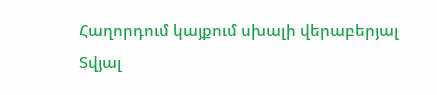Հաղորդում կայքում սխալի վերաբերյալ
Տվյալ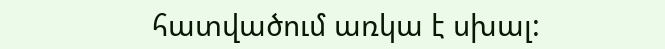հատվածում առկա է սխալ: